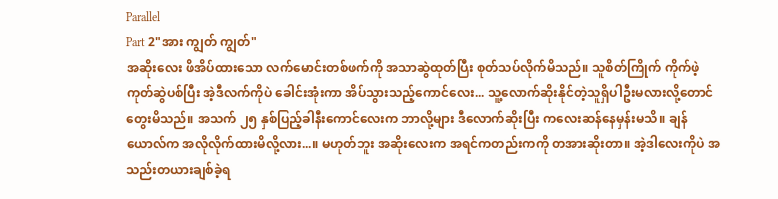Parallel
Part 2"အား ကျွတ် ကျွတ်"
အဆိုးလေး ဖိအိပ်ထားသော လက်မောင်းတစ်ဖက်ကို အသာဆွဲထုတ်ပြီး စုတ်သပ်လိုက်မိသည်။ သူစိတ်ကြိုက် ကိုက်ဖဲ့ကုတ်ဆွဲပစ်ပြီး အဲ့ဒီလက်ကိုပဲ ခေါင်းအုံးကာ အိပ်သွားသည့်ကောင်လေး... သူ့လောက်ဆိုးနိုင်တဲ့သူရှိပါဦးမလားလို့တောင်တွေးမိသည်။ အသက် ၂၅ နှစ်ပြည့်ခါနီးကောင်လေးက ဘာလို့များ ဒီလောက်ဆိုးပြီး ကလေးဆန်နေမှန်းမသိ။ ချန်ယောလ်က အလိုလိုက်ထားမိလို့လား...။ မဟုတ်ဘူး အဆိုးလေးက အရင်ကတည်းကကို တအားဆိုးတာ။ အဲ့ဒါလေးကိုပဲ အသည်းတယားချစ်ခဲ့ရ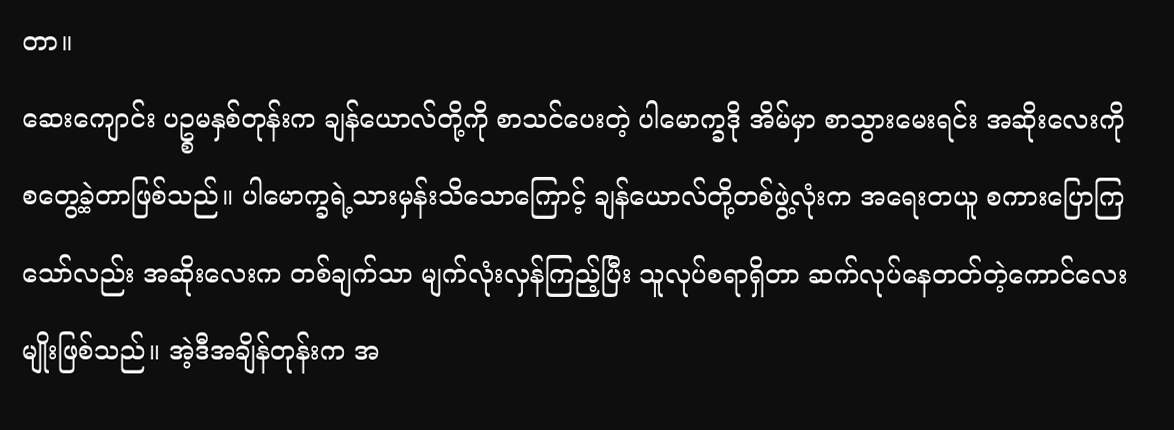တာ။
ဆေးကျောင်း ပဥ္စမနှစ်တုန်းက ချန်ယောလ်တို့ကို စာသင်ပေးတဲ့ ပါမောက္ခဒို အိမ်မှာ စာသွားမေးရင်း အဆိုးလေးကို စတွေ့ခဲ့တာဖြစ်သည်။ ပါမောက္ခရဲ့သားမှန်းသိသောကြောင့် ချန်ယောလ်တို့တစ်ဖွဲ့လုံးက အရေးတယူ စကားပြောကြသော်လည်း အဆိုးလေးက တစ်ချက်သာ မျက်လုံးလှန်ကြည့်ပြီး သူလုပ်စရာရှိတာ ဆက်လုပ်နေတတ်တဲ့ကောင်လေးမျိုးဖြစ်သည်။ အဲ့ဒီအချိန်တုန်းက အ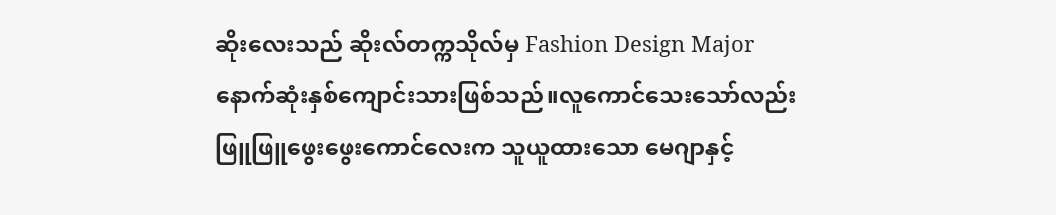ဆိုးလေးသည် ဆိုးလ်တက္ကသိုလ်မှ Fashion Design Major နောက်ဆုံးနှစ်ကျောင်းသားဖြစ်သည်။လူကောင်သေးသော်လည်း ဖြူဖြူဖွေးဖွေးကောင်လေးက သူယူထားသော မေဂျာနှင့်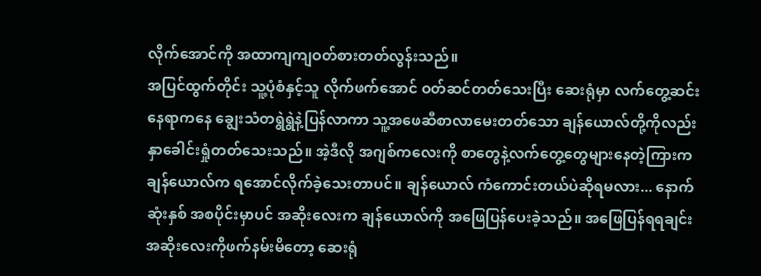လိုက်အောင်ကို အထာကျကျဝတ်စားတတ်လွန်းသည်။
အပြင်ထွက်တိုင်း သူ့ပုံစံနှင့်သူ လိုက်ဖက်အောင် ဝတ်ဆင်တတ်သေးပြီး ဆေးရုံမှာ လက်တွေ့ဆင်းနေရာကနေ ချွေးသံတရွဲရွဲနဲ့ပြန်လာကာ သူ့အဖေဆီစာလာမေးတတ်သော ချန်ယောလ်တို့ကိုလည်း နှာခေါင်းရှုံတတ်သေးသည်။ အဲ့ဒီလို အဂျစ်ကလေးကို စာတွေနဲ့လက်တွေ့တွေများနေတဲ့ကြားက ချန်ယောလ်က ရအောင်လိုက်ခဲ့သေးတာပင်။ ချန်ယောလ် ကံကောင်းတယ်ပဲဆိုရမလား... နောက်ဆုံးနှစ် အစပိုင်းမှာပင် အဆိုးလေးက ချန်ယောလ်ကို အဖြေပြန်ပေးခဲ့သည်။ အဖြေပြန်ရရချင်း အဆိုးလေးကိုဖက်နမ်းမိတော့ ဆေးရုံ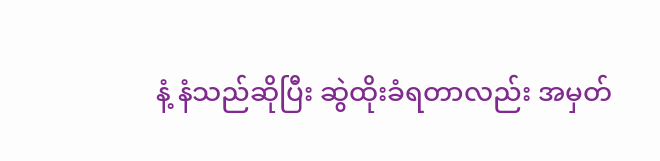နံ့ နံသည်ဆိုပြီး ဆွဲထိုးခံရတာလည်း အမှတ်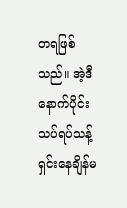တရဖြစ်သည်။ အဲ့ဒီနောက်ပိုင်း သပ်ရပ်သန့်ရှင်းနေချိန်မ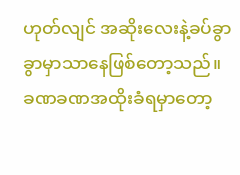ဟုတ်လျင် အဆိုးလေးနဲ့ခပ်ခွာခွာမှာသာနေဖြစ်တော့သည်။ ခဏခဏအထိုးခံရမှာတော့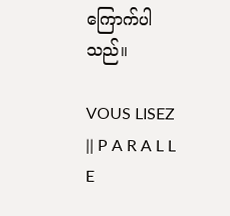ကြောက်ပါသည်။

VOUS LISEZ
|| P A R A L L E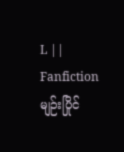L ||
Fanfictionမျဉ်းပြိုင်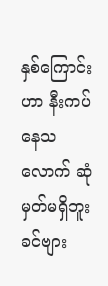နှစ်ကြောင်းဟာ နီးကပ်နေသလောက် ဆုံမှတ်မရှိဘူး ခင်ဗျား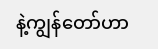နဲ့ကျွန်တော်ဟာ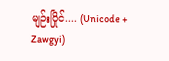မျဉ်းပြိုင်.... (Unicode + Zawgyi)